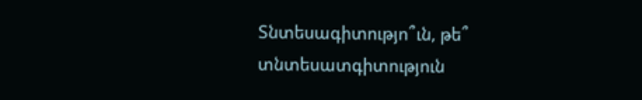Տնտեսագիտությո՞ւն, թե՞ տնտեսատգիտություն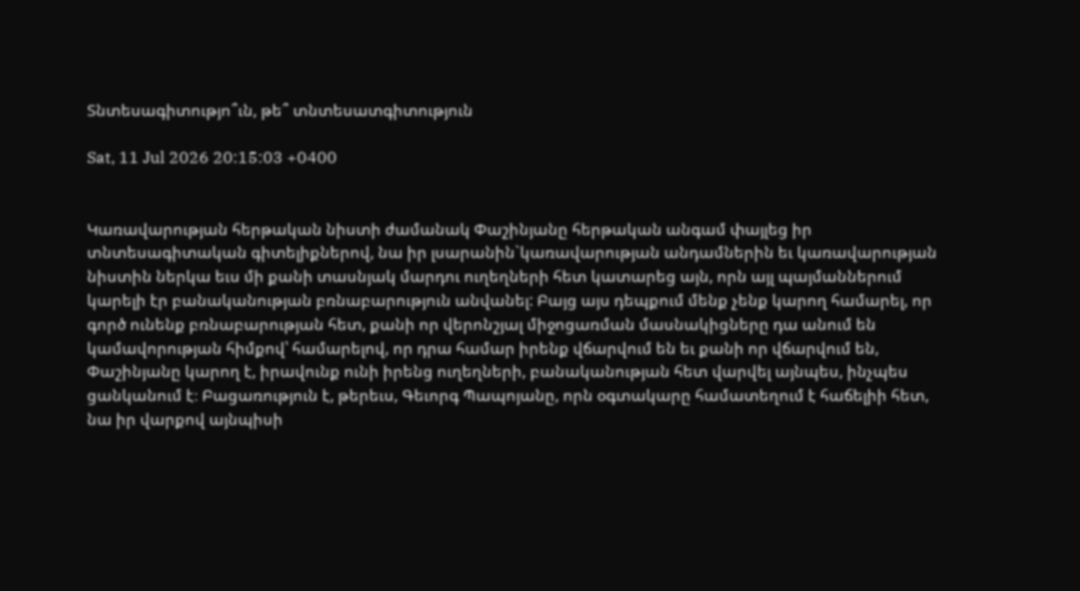Տնտեսագիտությո՞ւն, թե՞ տնտեսատգիտություն

Sat, 11 Jul 2026 20:15:03 +0400


Կառավարության հերթական նիստի ժամանակ Փաշինյանը հերթական անգամ փայլեց իր տնտեսագիտական գիտելիքներով, նա իր լսարանին`կառավարության անդամներին եւ կառավարության նիստին ներկա եւս մի քանի տասնյակ մարդու ուղեղների հետ կատարեց այն, որն այլ պայմաններում կարելի էր բանականության բռնաբարություն անվանել: Բայց այս դեպքում մենք չենք կարող համարել, որ գործ ունենք բռնաբարության հետ, քանի որ վերոնշյալ միջոցառման մասնակիցները դա անում են կամավորության հիմքով՝ համարելով, որ դրա համար իրենք վճարվում են եւ քանի որ վճարվում են, Փաշինյանը կարող է, իրավունք ունի իրենց ուղեղների, բանականության հետ վարվել այնպես, ինչպես ցանկանում է։ Բացառություն է, թերեւս, Գեւորգ Պապոյանը, որն օգտակարը համատեղում է հաճելիի հետ, նա իր վարքով այնպիսի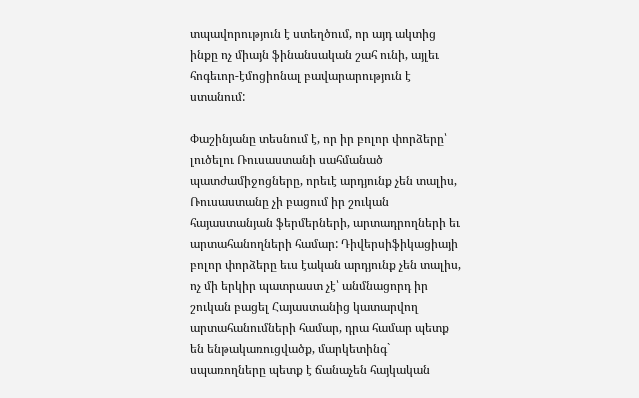տպավորություն է ստեղծում, որ այդ ակտից ինքը ոչ միայն ֆինանսական շահ ունի, այլեւ հոգեւոր-էմոցիոնալ բավարարություն է ստանում:

Փաշինյանը տեսնում է, որ իր բոլոր փորձերը՝ լուծելու Ռուսաստանի սահմանած պատժամիջոցները, որեւէ արդյունք չեն տալիս, Ռուսաստանը չի բացում իր շուկան հայաստանյան ֆերմերների, արտադրողների եւ արտահանողների համար: Դիվերսիֆիկացիայի բոլոր փորձերը եւս էական արդյունք չեն տալիս, ոչ մի երկիր պատրաստ չէ՝ անմնացորդ իր շուկան բացել Հայաստանից կատարվող արտահանումների համար, դրա համար պետք են ենթակառուցվածք, մարկետինգ` սպառողները պետք է ճանաչեն հայկական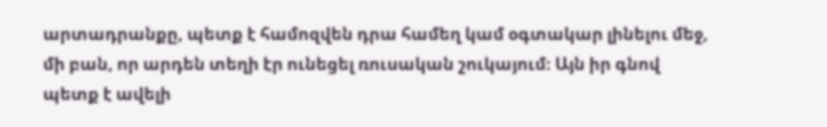արտադրանքը, պետք է համոզվեն դրա համեղ կամ օգտակար լինելու մեջ, մի բան, որ արդեն տեղի էր ունեցել ռուսական շուկայում։ Այն իր գնով պետք է ավելի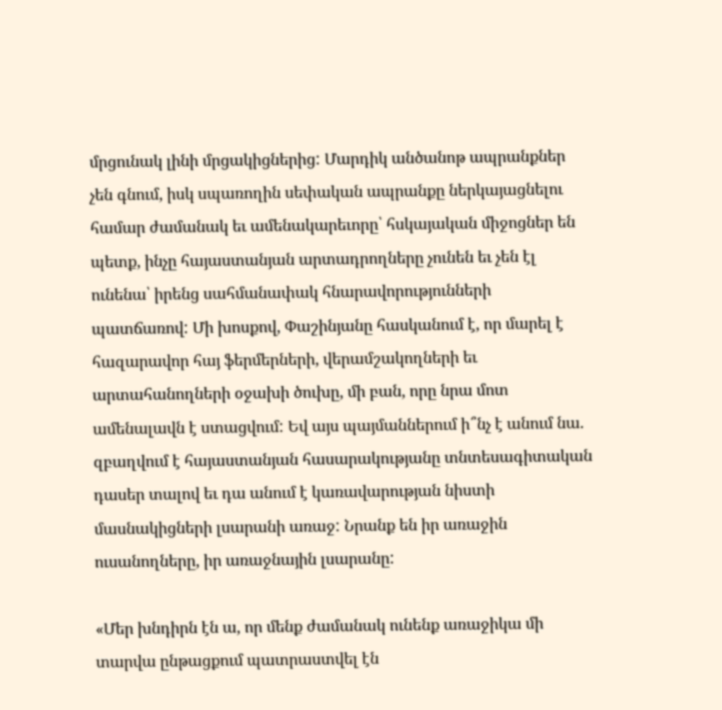մրցունակ լինի մրցակիցներից: Մարդիկ անծանոթ ապրանքներ չեն գնում, իսկ սպառողին սեփական ապրանքը ներկայացնելու համար ժամանակ եւ ամենակարեւորը՝ հսկայական միջոցներ են պետք, ինչը հայաստանյան արտադրողները չունեն եւ չեն էլ ունենա՝ իրենց սահմանափակ հնարավորությունների պատճառով: Մի խոսքով, Փաշինյանը հասկանում է, որ մարել է հազարավոր հայ ֆերմերների, վերամշակողների եւ արտահանողների օջախի ծուխը, մի բան, որը նրա մոտ ամենալավն է ստացվում: Եվ այս պայմաններում ի՞նչ է անում նա. զբաղվում է հայաստանյան հասարակությանը տնտեսագիտական դասեր տալով եւ դա անում է կառավարության նիստի մասնակիցների լսարանի առաջ: Նրանք են իր առաջին ուսանողները, իր առաջնային լսարանը:

«Մեր խնդիրն էն ա, որ մենք ժամանակ ունենք առաջիկա մի տարվա ընթացքում պատրաստվել էն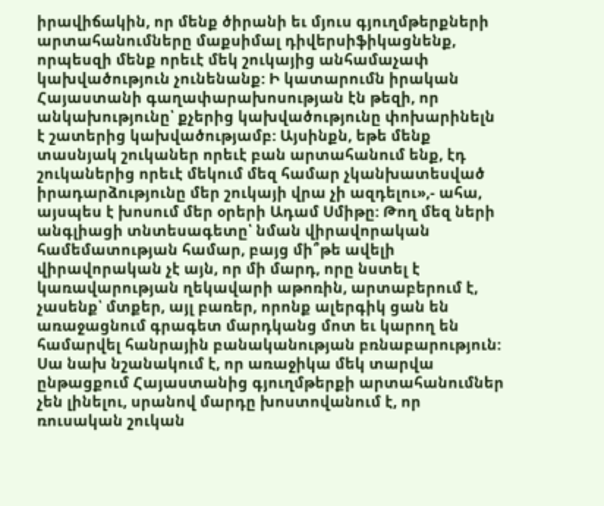իրավիճակին, որ մենք ծիրանի եւ մյուս գյուղմթերքների արտահանումները մաքսիմալ դիվերսիֆիկացնենք, որպեսզի մենք որեւէ մեկ շուկայից անհամաչափ կախվածություն չունենանք: Ի կատարումն իրական Հայաստանի գաղափարախոսության էն թեզի, որ անկախությունը՝ քչերից կախվածությունը փոխարինելն է շատերից կախվածությամբ: Այսինքն, եթե մենք տասնյակ շուկաներ որեւէ բան արտահանում ենք, էդ շուկաներից որեւէ մեկում մեզ համար չկանխատեսված իրադարձությունը մեր շուկայի վրա չի ազդելու»,- ահա, այսպես է խոսում մեր օրերի Ադամ Սմիթը: Թող մեզ ների անգլիացի տնտեսագետը՝ նման վիրավորական համեմատության համար, բայց մի՞թե ավելի վիրավորական չէ այն, որ մի մարդ, որը նստել է կառավարության ղեկավարի աթոռին, արտաբերում է, չասենք՝ մտքեր, այլ բառեր, որոնք ալերգիկ ցան են առաջացնում գրագետ մարդկանց մոտ եւ կարող են համարվել հանրային բանականության բռնաբարություն: Սա նախ նշանակում է, որ առաջիկա մեկ տարվա ընթացքում Հայաստանից գյուղմթերքի արտահանումներ չեն լինելու, սրանով մարդը խոստովանում է, որ ռուսական շուկան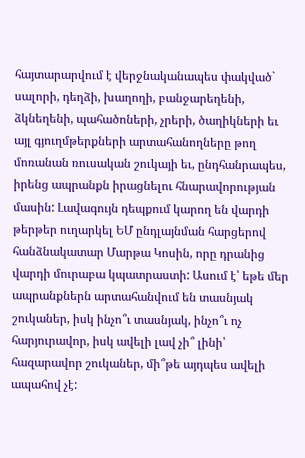հայտարարվում է վերջնականապես փակված` սալորի, դեղձի, խաղողի, բանջարեղենի, ձկնեղենի, պահածոների, չրերի, ծաղիկների եւ այլ գյուղմթերքների արտահանողները թող մոռանան ռուսական շուկայի եւ, ընդհանրապես, իրենց ապրանքն իրացնելու հնարավորության մասին: Լավագույն դեպքում կարող են վարդի թերթեր ուղարկել ԵՄ ընդլայնման հարցերով հանձնակատար Մարթա Կոսին, որը դրանից վարդի մուրաբա կպատրաստի: Ասում է՝ եթե մեր ապրանքներն արտահանվում են տասնյակ շուկաներ, իսկ ինչո՞ւ տասնյակ, ինչո՞ւ ոչ հարյուրավոր, իսկ ավելի լավ չի՞ լինի՝ հազարավոր շուկաներ, մի՞թե այդպես ավելի ապահով չէ: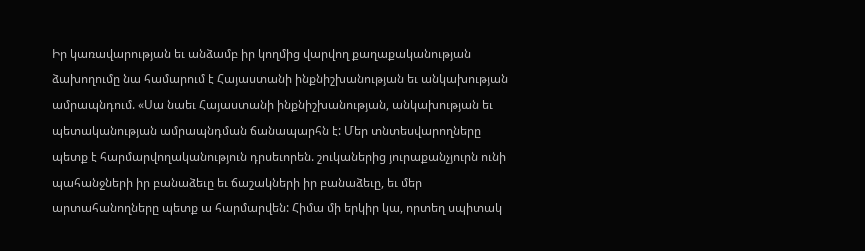Իր կառավարության եւ անձամբ իր կողմից վարվող քաղաքականության ձախողումը նա համարում է Հայաստանի ինքնիշխանության եւ անկախության ամրապնդում. «Սա նաեւ Հայաստանի ինքնիշխանության, անկախության եւ պետականության ամրապնդման ճանապարհն է: Մեր տնտեսվարողները պետք է հարմարվողականություն դրսեւորեն. շուկաներից յուրաքանչյուրն ունի պահանջների իր բանաձեւը եւ ճաշակների իր բանաձեւը, եւ մեր արտահանողները պետք ա հարմարվեն: Հիմա մի երկիր կա, որտեղ սպիտակ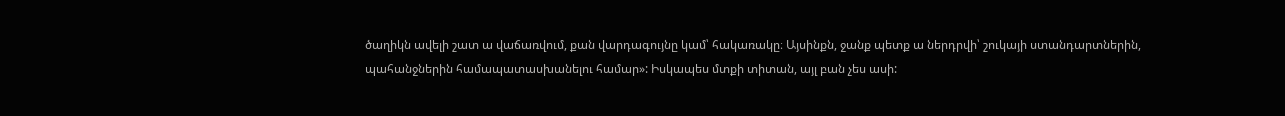ծաղիկն ավելի շատ ա վաճառվում, քան վարդագույնը կամ՝ հակառակը։ Այսինքն, ջանք պետք ա ներդրվի՝ շուկայի ստանդարտներին, պահանջներին համապատասխանելու համար»: Իսկապես մտքի տիտան, այլ բան չես ասի: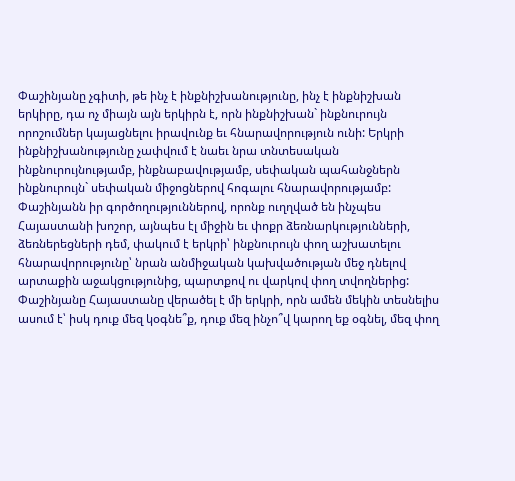Փաշինյանը չգիտի, թե ինչ է ինքնիշխանությունը, ինչ է ինքնիշխան երկիրը, դա ոչ միայն այն երկիրն է, որն ինքնիշխան` ինքնուրույն որոշումներ կայացնելու իրավունք եւ հնարավորություն ունի: Երկրի ինքնիշխանությունը չափվում է նաեւ նրա տնտեսական ինքնուրույնությամբ, ինքնաբավությամբ, սեփական պահանջներն ինքնուրույն` սեփական միջոցներով հոգալու հնարավորությամբ: Փաշինյանն իր գործողություններով, որոնք ուղղված են ինչպես Հայաստանի խոշոր, այնպես էլ միջին եւ փոքր ձեռնարկությունների, ձեռներեցների դեմ, փակում է երկրի՝ ինքնուրույն փող աշխատելու հնարավորությունը՝ նրան անմիջական կախվածության մեջ դնելով արտաքին աջակցությունից, պարտքով ու վարկով փող տվողներից: Փաշինյանը Հայաստանը վերածել է մի երկրի, որն ամեն մեկին տեսնելիս ասում է՝ իսկ դուք մեզ կօգնե՞ք, դուք մեզ ինչո՞վ կարող եք օգնել, մեզ փող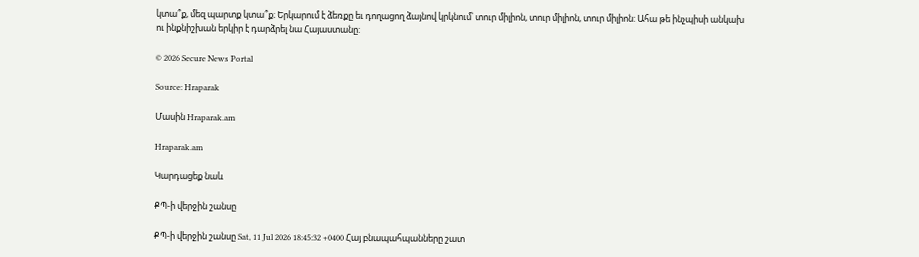կտա՞ք, մեզ պարտք կտա՞ք։ Երկարում է ձեռքը եւ դողացող ձայնով կրկնում՝ տուր միլիոն, տուր միլիոն, տուր միլիոն: Ահա թե ինչպիսի անկախ ու ինքնիշխան երկիր է դարձրել նա Հայաստանը:

© 2026 Secure News Portal

Source: Hraparak

Մասին Hraparak.am

Hraparak.am

Կարդացեք նաև

ՔՊ-ի վերջին շանսը

ՔՊ-ի վերջին շանսը Sat, 11 Jul 2026 18:45:32 +0400 Հայ բնապահպանները շատ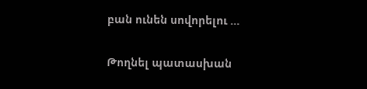բան ունեն սովորելու …

Թողնել պատասխան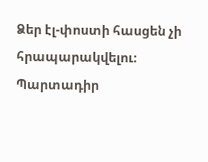Ձեր էլ-փոստի հասցեն չի հրապարակվելու։ Պարտադիր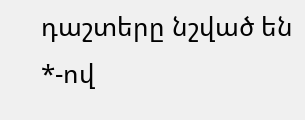դաշտերը նշված են *-ով